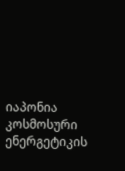იაპონია კოსმოსური ენერგეტიკის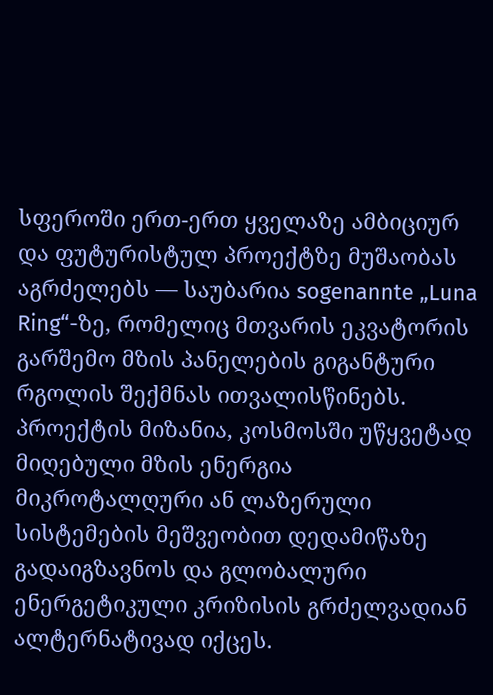სფეროში ერთ-ერთ ყველაზე ამბიციურ და ფუტურისტულ პროექტზე მუშაობას აგრძელებს — საუბარია sogenannte „Luna Ring“-ზე, რომელიც მთვარის ეკვატორის გარშემო მზის პანელების გიგანტური რგოლის შექმნას ითვალისწინებს. პროექტის მიზანია, კოსმოსში უწყვეტად მიღებული მზის ენერგია მიკროტალღური ან ლაზერული სისტემების მეშვეობით დედამიწაზე გადაიგზავნოს და გლობალური ენერგეტიკული კრიზისის გრძელვადიან ალტერნატივად იქცეს.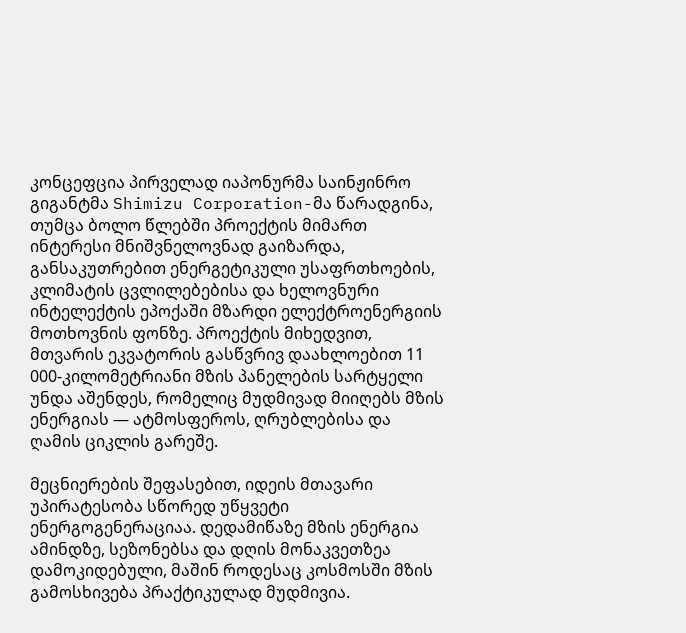კონცეფცია პირველად იაპონურმა საინჟინრო გიგანტმა Shimizu Corporation-მა წარადგინა, თუმცა ბოლო წლებში პროექტის მიმართ ინტერესი მნიშვნელოვნად გაიზარდა, განსაკუთრებით ენერგეტიკული უსაფრთხოების, კლიმატის ცვლილებებისა და ხელოვნური ინტელექტის ეპოქაში მზარდი ელექტროენერგიის მოთხოვნის ფონზე. პროექტის მიხედვით, მთვარის ეკვატორის გასწვრივ დაახლოებით 11 000-კილომეტრიანი მზის პანელების სარტყელი უნდა აშენდეს, რომელიც მუდმივად მიიღებს მზის ენერგიას — ატმოსფეროს, ღრუბლებისა და ღამის ციკლის გარეშე.

მეცნიერების შეფასებით, იდეის მთავარი უპირატესობა სწორედ უწყვეტი ენერგოგენერაციაა. დედამიწაზე მზის ენერგია ამინდზე, სეზონებსა და დღის მონაკვეთზეა დამოკიდებული, მაშინ როდესაც კოსმოსში მზის გამოსხივება პრაქტიკულად მუდმივია.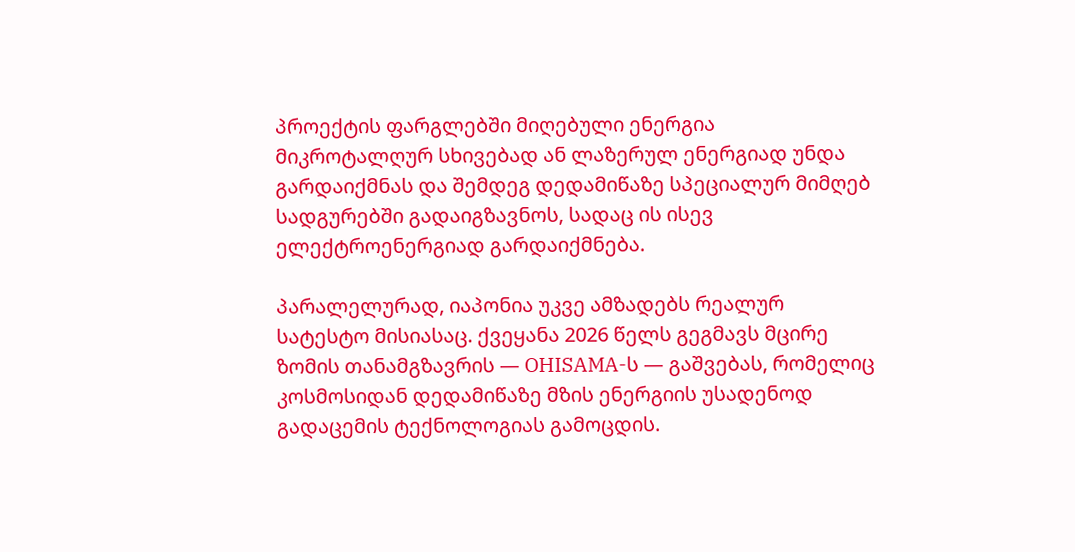პროექტის ფარგლებში მიღებული ენერგია მიკროტალღურ სხივებად ან ლაზერულ ენერგიად უნდა გარდაიქმნას და შემდეგ დედამიწაზე სპეციალურ მიმღებ სადგურებში გადაიგზავნოს, სადაც ის ისევ ელექტროენერგიად გარდაიქმნება.

პარალელურად, იაპონია უკვე ამზადებს რეალურ სატესტო მისიასაც. ქვეყანა 2026 წელს გეგმავს მცირე ზომის თანამგზავრის — OHISAMA-ს — გაშვებას, რომელიც კოსმოსიდან დედამიწაზე მზის ენერგიის უსადენოდ გადაცემის ტექნოლოგიას გამოცდის.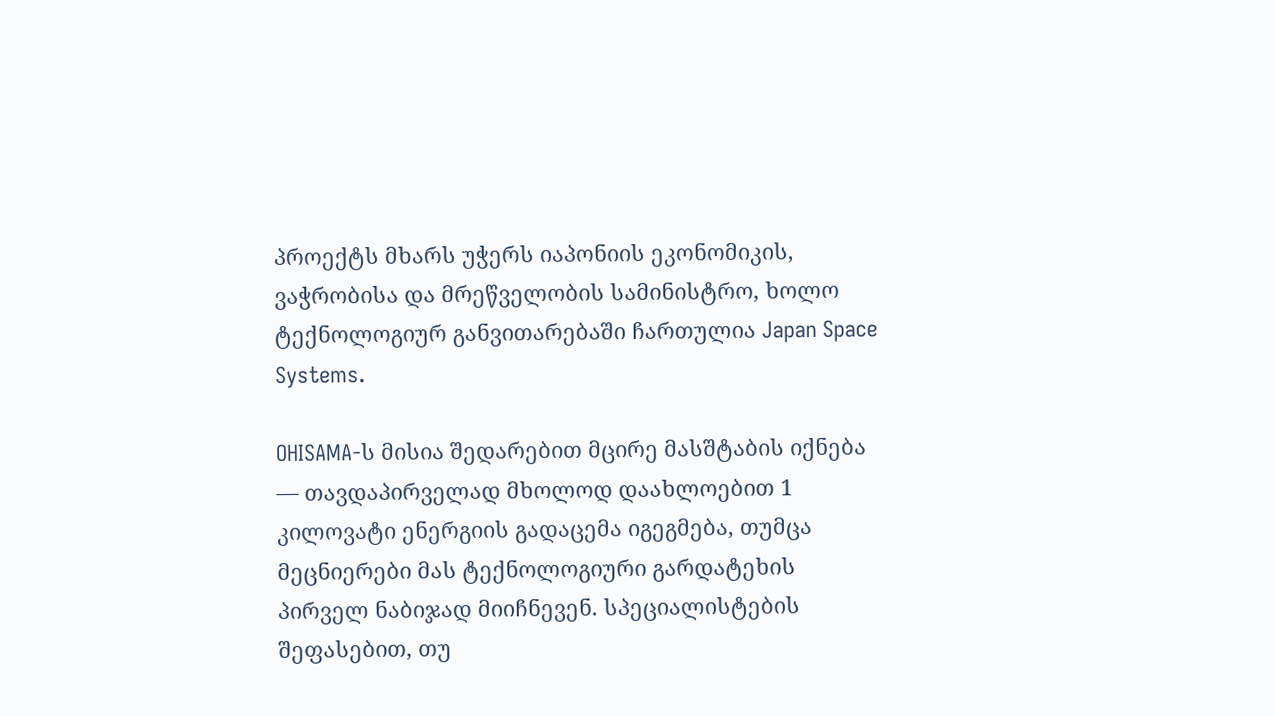პროექტს მხარს უჭერს იაპონიის ეკონომიკის, ვაჭრობისა და მრეწველობის სამინისტრო, ხოლო ტექნოლოგიურ განვითარებაში ჩართულია Japan Space Systems.

OHISAMA-ს მისია შედარებით მცირე მასშტაბის იქნება — თავდაპირველად მხოლოდ დაახლოებით 1 კილოვატი ენერგიის გადაცემა იგეგმება, თუმცა მეცნიერები მას ტექნოლოგიური გარდატეხის პირველ ნაბიჯად მიიჩნევენ. სპეციალისტების შეფასებით, თუ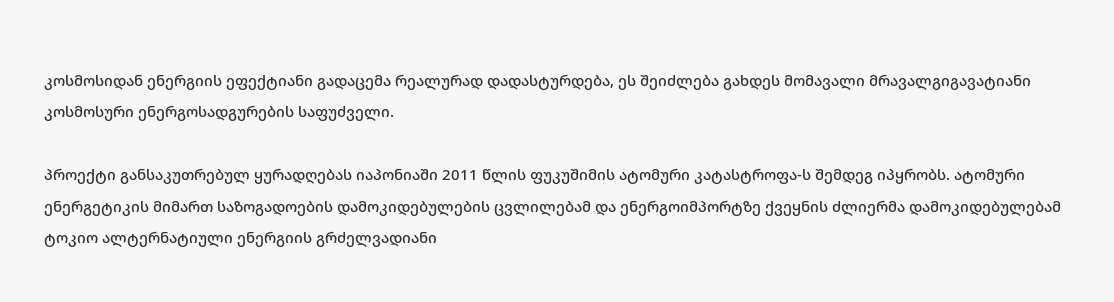კოსმოსიდან ენერგიის ეფექტიანი გადაცემა რეალურად დადასტურდება, ეს შეიძლება გახდეს მომავალი მრავალგიგავატიანი კოსმოსური ენერგოსადგურების საფუძველი.

პროექტი განსაკუთრებულ ყურადღებას იაპონიაში 2011 წლის ფუკუშიმის ატომური კატასტროფა-ს შემდეგ იპყრობს. ატომური ენერგეტიკის მიმართ საზოგადოების დამოკიდებულების ცვლილებამ და ენერგოიმპორტზე ქვეყნის ძლიერმა დამოკიდებულებამ ტოკიო ალტერნატიული ენერგიის გრძელვადიანი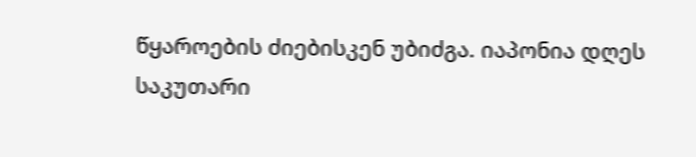წყაროების ძიებისკენ უბიძგა. იაპონია დღეს საკუთარი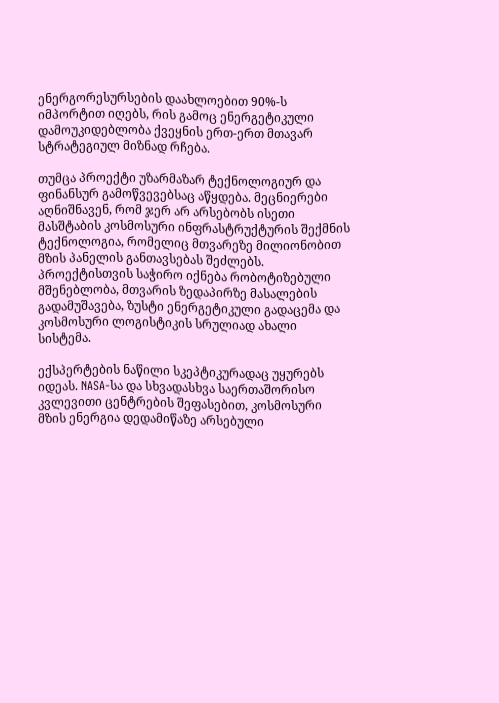ენერგორესურსების დაახლოებით 90%-ს იმპორტით იღებს, რის გამოც ენერგეტიკული დამოუკიდებლობა ქვეყნის ერთ-ერთ მთავარ სტრატეგიულ მიზნად რჩება.

თუმცა პროექტი უზარმაზარ ტექნოლოგიურ და ფინანსურ გამოწვევებსაც აწყდება. მეცნიერები აღნიშნავენ, რომ ჯერ არ არსებობს ისეთი მასშტაბის კოსმოსური ინფრასტრუქტურის შექმნის ტექნოლოგია, რომელიც მთვარეზე მილიონობით მზის პანელის განთავსებას შეძლებს. პროექტისთვის საჭირო იქნება რობოტიზებული მშენებლობა, მთვარის ზედაპირზე მასალების გადამუშავება, ზუსტი ენერგეტიკული გადაცემა და კოსმოსური ლოგისტიკის სრულიად ახალი სისტემა.

ექსპერტების ნაწილი სკეპტიკურადაც უყურებს იდეას. NASA-სა და სხვადასხვა საერთაშორისო კვლევითი ცენტრების შეფასებით, კოსმოსური მზის ენერგია დედამიწაზე არსებული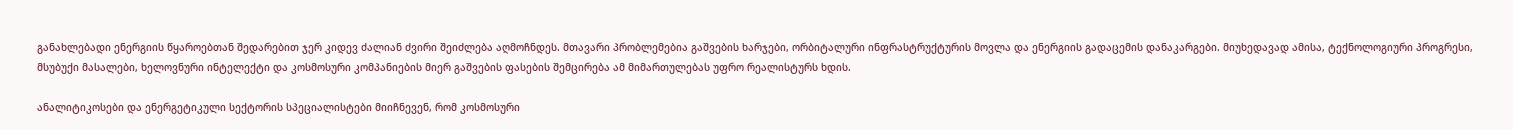განახლებადი ენერგიის წყაროებთან შედარებით ჯერ კიდევ ძალიან ძვირი შეიძლება აღმოჩნდეს. მთავარი პრობლემებია გაშვების ხარჯები, ორბიტალური ინფრასტრუქტურის მოვლა და ენერგიის გადაცემის დანაკარგები. მიუხედავად ამისა, ტექნოლოგიური პროგრესი, მსუბუქი მასალები, ხელოვნური ინტელექტი და კოსმოსური კომპანიების მიერ გაშვების ფასების შემცირება ამ მიმართულებას უფრო რეალისტურს ხდის.

ანალიტიკოსები და ენერგეტიკული სექტორის სპეციალისტები მიიჩნევენ, რომ კოსმოსური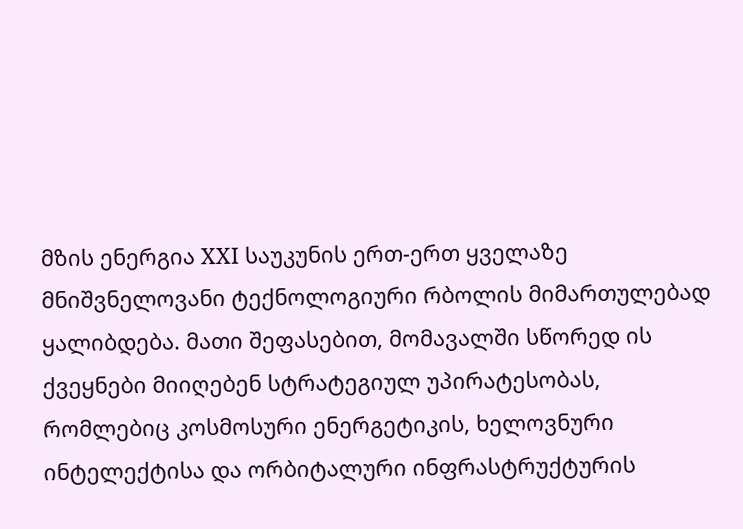მზის ენერგია XXI საუკუნის ერთ-ერთ ყველაზე მნიშვნელოვანი ტექნოლოგიური რბოლის მიმართულებად ყალიბდება. მათი შეფასებით, მომავალში სწორედ ის ქვეყნები მიიღებენ სტრატეგიულ უპირატესობას, რომლებიც კოსმოსური ენერგეტიკის, ხელოვნური ინტელექტისა და ორბიტალური ინფრასტრუქტურის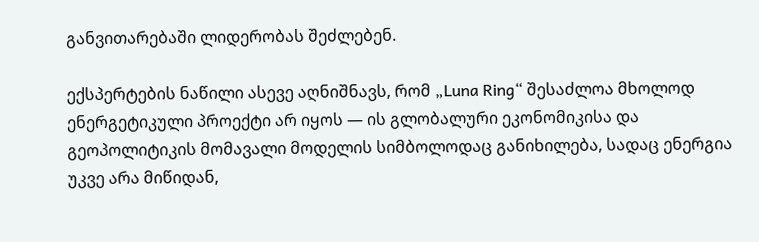განვითარებაში ლიდერობას შეძლებენ.

ექსპერტების ნაწილი ასევე აღნიშნავს, რომ „Luna Ring“ შესაძლოა მხოლოდ ენერგეტიკული პროექტი არ იყოს — ის გლობალური ეკონომიკისა და გეოპოლიტიკის მომავალი მოდელის სიმბოლოდაც განიხილება, სადაც ენერგია უკვე არა მიწიდან,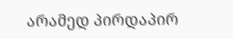არამედ პირდაპირ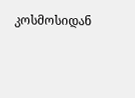კოსმოსიდან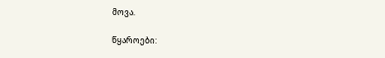მოვა.

წყაროები: